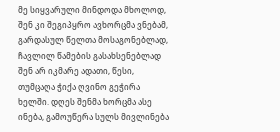მე სიყვარული მინდოდა მხოლოდ, შენ კი შეგიპყრო ავხორცმა ვნებამ, გარდასულ წელთა მოსაგონებლად, ჩავლილ წამების გასახსენებლად შენ არ იკმარე ადათი, წესი, თუმცაღა ჭიქა ღვინო გეჭირა ხელში. დღეს შენმა ხორცმა ასე ინება, გამოუწერა სულს მივლინება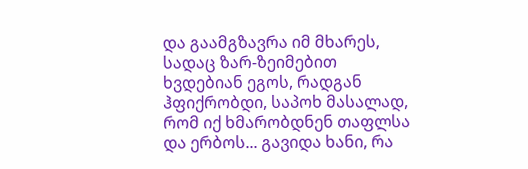და გაამგზავრა იმ მხარეს, სადაც ზარ-ზეიმებით ხვდებიან ეგოს, რადგან ჰფიქრობდი, საპოხ მასალად, რომ იქ ხმარობდნენ თაფლსა და ერბოს... გავიდა ხანი, რა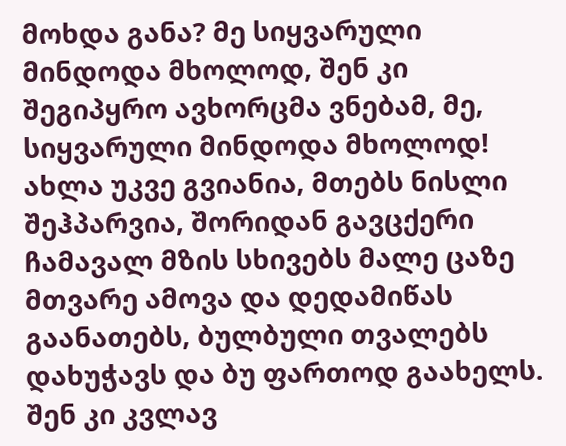მოხდა განა? მე სიყვარული მინდოდა მხოლოდ, შენ კი შეგიპყრო ავხორცმა ვნებამ, მე, სიყვარული მინდოდა მხოლოდ! ახლა უკვე გვიანია, მთებს ნისლი შეჰპარვია, შორიდან გავცქერი ჩამავალ მზის სხივებს მალე ცაზე მთვარე ამოვა და დედამიწას გაანათებს, ბულბული თვალებს დახუჭავს და ბუ ფართოდ გაახელს. შენ კი კვლავ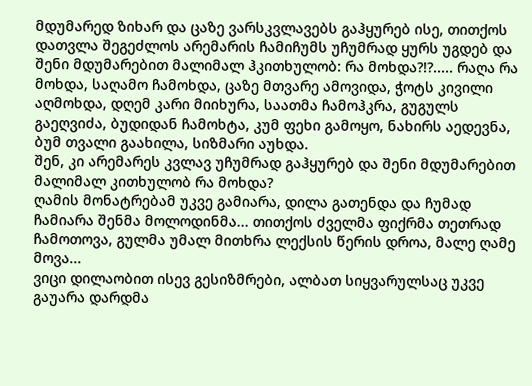მდუმარედ ზიხარ და ცაზე ვარსკვლავებს გაჰყურებ ისე, თითქოს დათვლა შეგეძლოს არემარის ჩამიჩუმს უჩუმრად ყურს უგდებ და შენი მდუმარებით მალიმალ ჰკითხულობ: რა მოხდა?!?..... რაღა რა მოხდა, საღამო ჩამოხდა, ცაზე მთვარე ამოვიდა, ჭოტს კივილი აღმოხდა, დღემ კარი მიიხურა, საათმა ჩამოჰკრა, გუგულს გაეღვიძა, ბუდიდან ჩამოხტა, კუმ ფეხი გამოყო, ნახირს აედევნა, ბუმ თვალი გაახილა, სიზმარი აუხდა.
შენ, კი არემარეს კვლავ უჩუმრად გაჰყურებ და შენი მდუმარებით მალიმალ კითხულობ რა მოხდა?
ღამის მონატრებამ უკვე გამიარა, დილა გათენდა და ჩუმად ჩამიარა შენმა მოლოდინმა... თითქოს ძველმა ფიქრმა თეთრად ჩამოთოვა, გულმა უმალ მითხრა ლექსის წერის დროა, მალე ღამე მოვა...
ვიცი დილაობით ისევ გესიზმრები, ალბათ სიყვარულსაც უკვე გაუარა დარდმა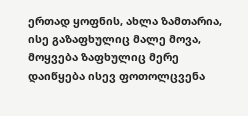ერთად ყოფნის, ახლა ზამთარია, ისე გაზაფხულიც მალე მოვა, მოყვება ზაფხულიც მერე დაიწყება ისევ ფოთოლცვენა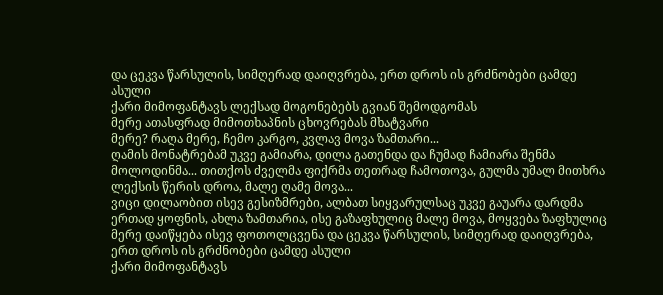და ცეკვა წარსულის, სიმღერად დაიღვრება, ერთ დროს ის გრძნობები ცამდე ასული
ქარი მიმოფანტავს ლექსად მოგონებებს გვიან შემოდგომას
მერე ათასფრად მიმოთხაპნის ცხოვრებას მხატვარი
მერე? რაღა მერე, ჩემო კარგო, კვლავ მოვა ზამთარი...
ღამის მონატრებამ უკვე გამიარა, დილა გათენდა და ჩუმად ჩამიარა შენმა მოლოდინმა... თითქოს ძველმა ფიქრმა თეთრად ჩამოთოვა, გულმა უმალ მითხრა ლექსის წერის დროა, მალე ღამე მოვა...
ვიცი დილაობით ისევ გესიზმრები, ალბათ სიყვარულსაც უკვე გაუარა დარდმა ერთად ყოფნის, ახლა ზამთარია, ისე გაზაფხულიც მალე მოვა, მოყვება ზაფხულიც მერე დაიწყება ისევ ფოთოლცვენა და ცეკვა წარსულის, სიმღერად დაიღვრება, ერთ დროს ის გრძნობები ცამდე ასული
ქარი მიმოფანტავს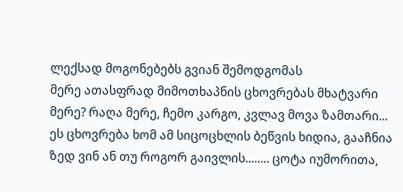ლექსად მოგონებებს გვიან შემოდგომას
მერე ათასფრად მიმოთხაპნის ცხოვრებას მხატვარი
მერე? რაღა მერე, ჩემო კარგო, კვლავ მოვა ზამთარი...
ეს ცხოვრება ხომ ამ სიცოცხლის ბეწვის ხიდია, გააჩნია ზედ ვინ ან თუ როგორ გაივლის........ ცოტა იუმორითა,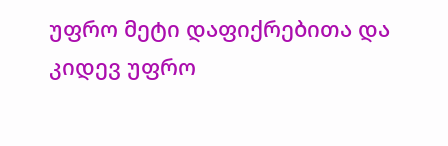უფრო მეტი დაფიქრებითა და კიდევ უფრო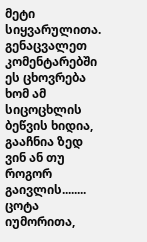მეტი სიყვარულითა. გენაცვალეთ კომენტარებში
ეს ცხოვრება ხომ ამ სიცოცხლის ბეწვის ხიდია, გააჩნია ზედ ვინ ან თუ როგორ გაივლის........ ცოტა იუმორითა,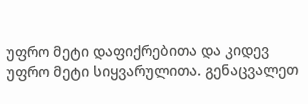უფრო მეტი დაფიქრებითა და კიდევ უფრო მეტი სიყვარულითა. გენაცვალეთ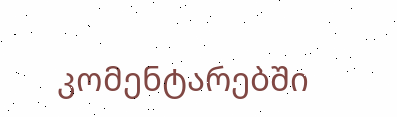კომენტარებში